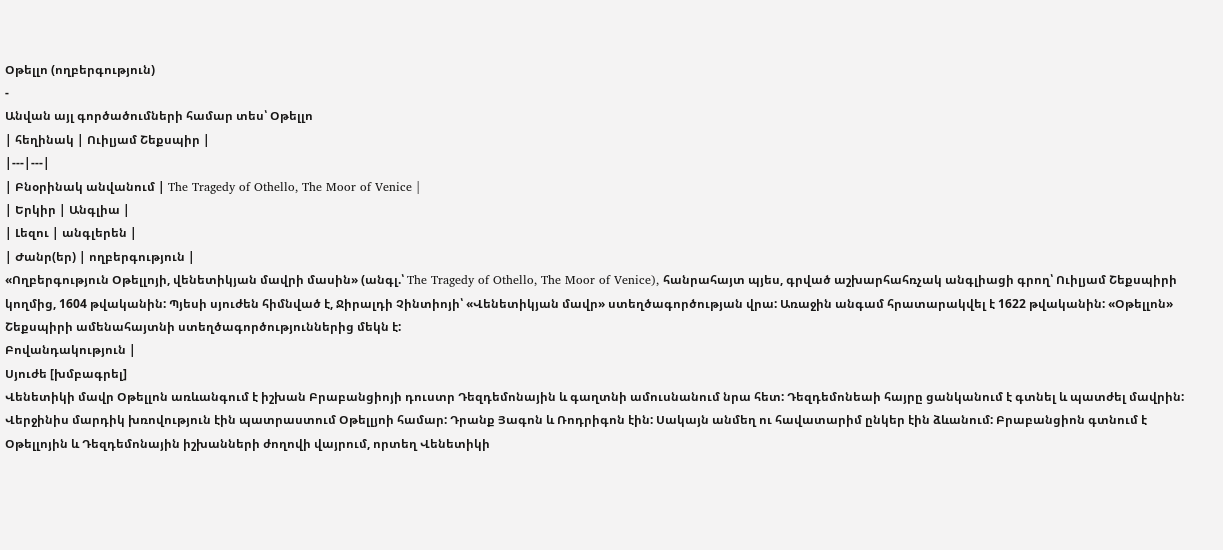Օթելլո (ողբերգություն)
-
Անվան այլ գործածումների համար տես՝ Օթելլո
| հեղինակ | Ուիլյամ Շեքսպիր |
|---|---|
| Բնօրինակ անվանում | The Tragedy of Othello, The Moor of Venice |
| Երկիր | Անգլիա |
| Լեզու | անգլերեն |
| Ժանր(եր) | ողբերգություն |
«Ողբերգություն Օթելլոյի, վենետիկյան մավրի մասին» (անգլ.՝ The Tragedy of Othello, The Moor of Venice), հանրահայտ պյես, գրված աշխարհահռչակ անգլիացի գրող՝ Ուիլյամ Շեքսպիրի կողմից, 1604 թվականին: Պյեսի սյուժեն հիմնված է, Ջիրալդի Չինտիոյի՝ «Վենետիկյան մավր» ստեղծագործության վրա: Առաջին անգամ հրատարակվել է 1622 թվականին: «Օթելլոն» Շեքսպիրի ամենահայտնի ստեղծագործություններից մեկն է:
Բովանդակություն |
Սյուժե [խմբագրել]
Վենետիկի մավր Օթելլոն առևանգում է իշխան Բրաբանցիոյի դուստր Դեզդեմոնային և գաղտնի ամուսնանում նրա հետ: Դեզդեմոնեաի հայրը ցանկանում է գտնել և պատժել մավրին: Վերջինիս մարդիկ խռովություն էին պատրաստում Օթելլյոի համար: Դրանք Յագոն և Ռոդրիգոն էին: Սակայն անմեղ ու հավատարիմ ընկեր էին ձևանում: Բրաբանցիոն գտնում է Օթելլոյին և Դեզդեմոնային իշխանների ժողովի վայրում, որտեղ Վենետիկի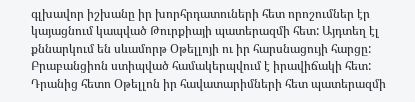գլխավոր իշխանը իր խորհրդատուների հետ որոշումներ էր կայացնում կապված Թուրքիայի պատերազմի հետ: Այդտեղ էլ քննարկում են սևամորթ Օթելլոյի ու իր հարսնացույի հարցը: Բրաբանցիոն ստիպված համակերպվում է իրավիճակի հետ: Դրանից հետո Օթելլոն իր հավատարիմների հետ պատերազմի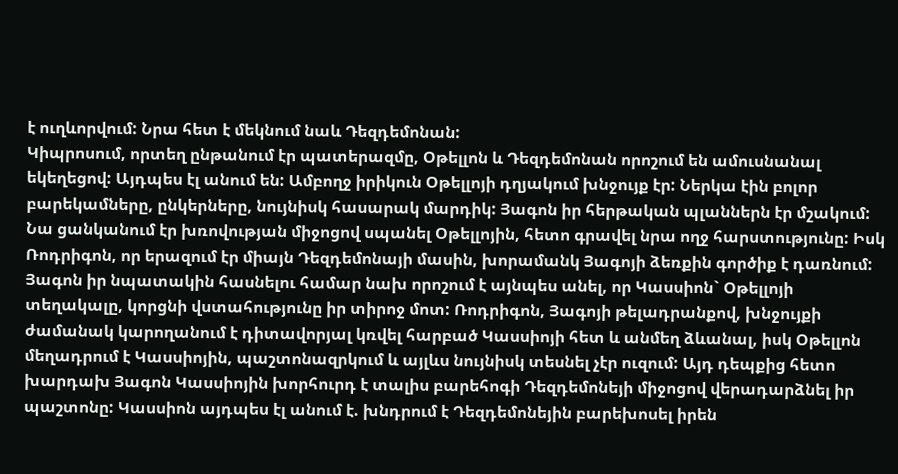է ուղևորվում: Նրա հետ է մեկնում նաև Դեզդեմոնան:
Կիպրոսում, որտեղ ընթանում էր պատերազմը, Օթելլոն և Դեզդեմոնան որոշում են ամուսնանալ եկեղեցով: Այդպես էլ անում են: Ամբողջ իրիկուն Օթելլոյի դղյակում խնջույք էր: Ներկա էին բոլոր բարեկամները, ընկերները, նույնիսկ հասարակ մարդիկ: Յագոն իր հերթական պլաններն էր մշակում: Նա ցանկանում էր խռովության միջոցով սպանել Օթելլոյին, հետո գրավել նրա ողջ հարստությունը: Իսկ Ռոդրիգոն, որ երազում էր միայն Դեզդեմոնայի մասին, խորամանկ Յագոյի ձեռքին գործիք է դառնում: Յագոն իր նպատակին հասնելու համար նախ որոշում է այնպես անել, որ Կասսիոն` Օթելլոյի տեղակալը, կորցնի վստահությունը իր տիրոջ մոտ: Ռոդրիգոն, Յագոյի թելադրանքով, խնջույքի ժամանակ կարողանում է դիտավորյալ կռվել հարբած Կասսիոյի հետ և անմեղ ձևանալ, իսկ Օթելլոն մեղադրում է Կասսիոյին, պաշտոնազրկում և այլևս նույնիսկ տեսնել չէր ուզում: Այդ դեպքից հետո խարդախ Յագոն Կասսիոյին խորհուրդ է տալիս բարեհոգի Դեզդեմոնեյի միջոցով վերադարձնել իր պաշտոնը: Կասսիոն այդպես էլ անում է. խնդրում է Դեզդեմոնեյին բարեխոսել իրեն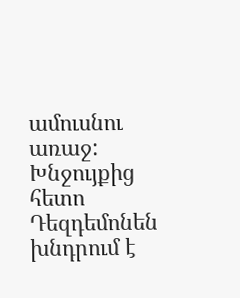ամուսնու առաջ: Խնջույքից հետո Դեզդեմոնեն խնդրում է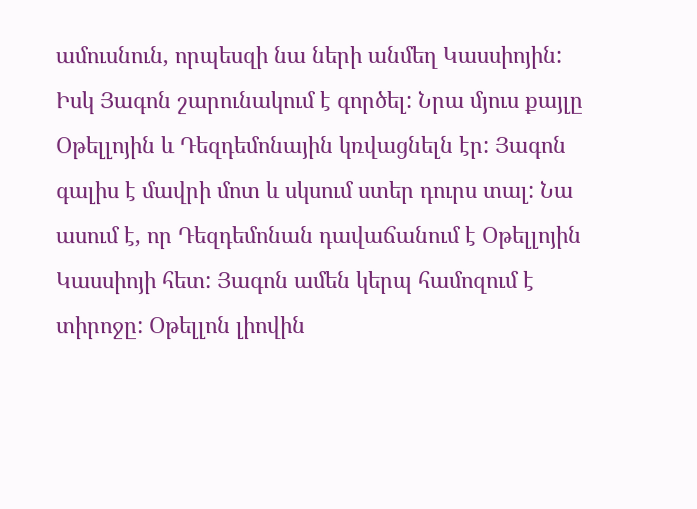ամուսնուն, որպեսզի նա ների անմեղ Կասսիոյին: Իսկ Յագոն շարունակում է գործել: Նրա մյուս քայլը Օթելլոյին և Դեզդեմոնային կռվացնելն էր: Յագոն գալիս է մավրի մոտ և սկսում ստեր դուրս տալ: Նա ասում է, որ Դեզդեմոնան դավաճանում է Օթելլոյին Կասսիոյի հետ: Յագոն ամեն կերպ համոզում է տիրոջը: Օթելլոն լիովին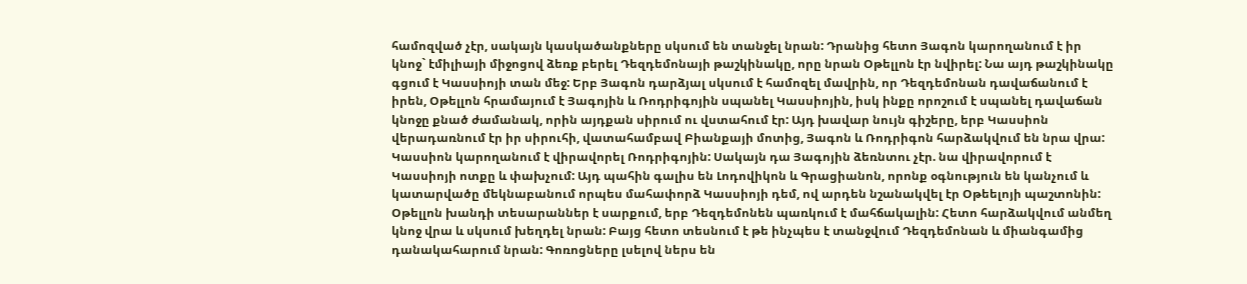համոզված չէր, սակայն կասկածանքները սկսում են տանջել նրան: Դրանից հետո Յագոն կարողանում է իր կնոջ` էմիլիայի միջոցով ձեռք բերել Դեզդեմոնայի թաշկինակը, որը նրան Օթելլոն էր նվիրել: Նա այդ թաշկինակը գցում է Կասսիոյի տան մեջ: Երբ Յագոն դարձյալ սկսում է համոզել մավրին, որ Դեզդեմոնան դավաճանում է իրեն, Օթելլոն հրամայում է Յագոյին և Ռոդրիգոյին սպանել Կասսիոյին, իսկ ինքը որոշում է սպանել դավաճան կնոջը քնած ժամանակ, որին այդքան սիրում ու վստահում էր: Այդ խավար նույն գիշերը, երբ Կասսիոն վերադառնում էր իր սիրուհի, վատահամբավ Բիանքայի մոտից, Յագոն և Ռոդրիգոն հարձակվում են նրա վրա: Կասսիոն կարողանում է վիրավորել Ռոդրիգոյին: Սակայն դա Յագոյին ձեռնտու չէր. նա վիրավորում է Կասսիոյի ոտքը և փախչում: Այդ պահին գալիս են Լոդովիկոն և Գրացիանոն, որոնք օգնություն են կանչում և կատարվածը մեկնաբանում որպես մահափորձ Կասսիոյի դեմ, ով արդեն նշանակվել էր Օթեելոյի պաշտոնին:
Օթելլոն խանդի տեսարաններ է սարքում, երբ Դեզդեմոնեն պառկում է մահճակալին: Հետո հարձակվում անմեղ կնոջ վրա և սկսում խեղդել նրան: Բայց հետո տեսնում է թե ինչպես է տանջվում Դեզդեմոնան և միանգամից դանակահարում նրան: Գոռոցները լսելով ներս են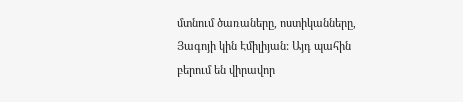մտնում ծառաները, ոստիկանները, Յագոյի կին Էմիլիյան: Այդ պահին բերում են վիրավոր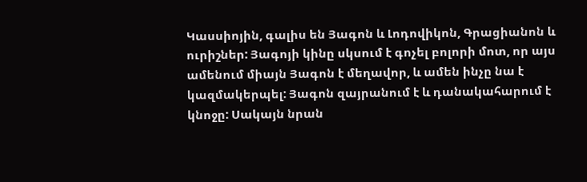Կասսիոյին, գալիս են Յագոն և Լոդովիկոն, Գրացիանոն և ուրիշներ: Յագոյի կինը սկսում է գոչել բոլորի մոտ, որ այս ամենում միայն Յագոն է մեղավոր, և ամեն ինչը նա է կազմակերպել: Յագոն զայրանում է և դանակահարում է կնոջը: Սակայն նրան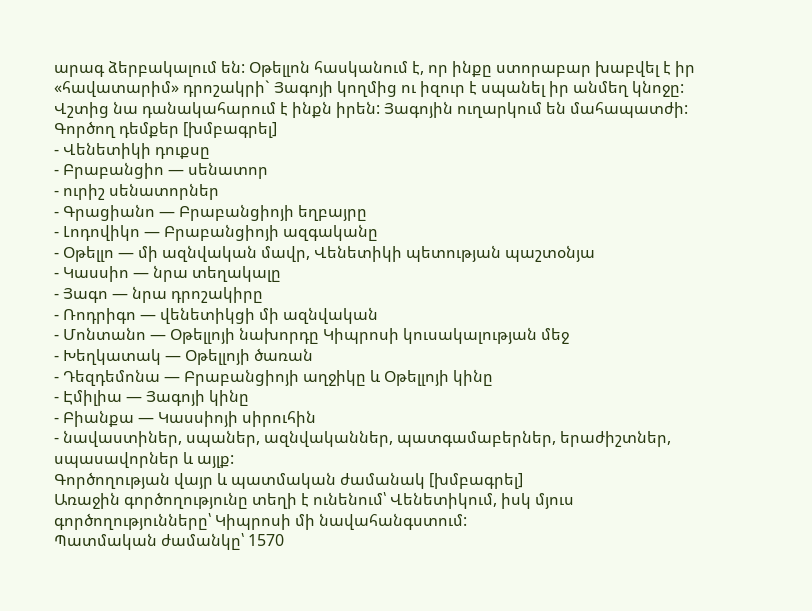արագ ձերբակալում են: Օթելլոն հասկանում է, որ ինքը ստորաբար խաբվել է իր «հավատարիմ» դրոշակրի` Յագոյի կողմից ու իզուր է սպանել իր անմեղ կնոջը: Վշտից նա դանակահարում է ինքն իրեն: Յագոյին ուղարկում են մահապատժի:
Գործող դեմքեր [խմբագրել]
- Վենետիկի դուքսը
- Բրաբանցիո — սենատոր
- ուրիշ սենատորներ
- Գրացիանո — Բրաբանցիոյի եղբայրը
- Լոդովիկո — Բրաբանցիոյի ազգականը
- Օթելլո — մի ազնվական մավր, Վենետիկի պետության պաշտօնյա
- Կասսիո — նրա տեղակալը
- Յագո — նրա դրոշակիրը
- Ռոդրիգո — վենետիկցի մի ազնվական
- Մոնտանո — Օթելլոյի նախորդը Կիպրոսի կուսակալության մեջ
- Խեղկատակ — Օթելլոյի ծառան
- Դեզդեմոնա — Բրաբանցիոյի աղջիկը և Օթելլոյի կինը
- Էմիլիա — Յագոյի կինը
- Բիանքա — Կասսիոյի սիրուհին
- նավաստիներ, սպաներ, ազնվականներ, պատգամաբերներ, երաժիշտներ, սպասավորներ և այլք:
Գործողության վայր և պատմական ժամանակ [խմբագրել]
Առաջին գործողությունը տեղի է ունենում՝ Վենետիկում, իսկ մյուս գործողությունները՝ Կիպրոսի մի նավահանգստում:
Պատմական ժամանկը՝ 1570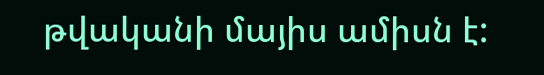թվականի մայիս ամիսն է: